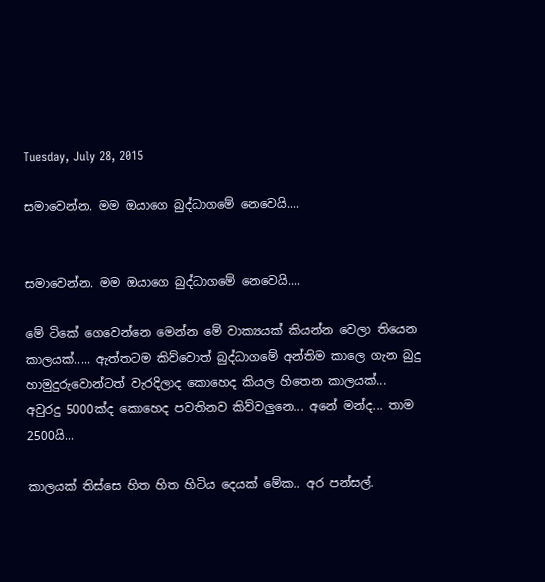Tuesday, July 28, 2015

සමාවෙන්න. මම ඔයාගෙ බුද්ධාගමේ නෙවෙයි....


සමාවෙන්න. මම ඔයාගෙ බුද්ධාගමේ නෙවෙයි....

මේ ටිකේ ගෙවෙන්නෙ මෙන්න මේ වාක්‍යයක් කියන්න වෙලා තියෙන කාලයක්..... ඇත්තටම කිව්වොත් බුද්ධාගමේ අන්තිම කාලෙ ගැන බුදු හාමුදුරුවොන්ටත් වැරදිලාද කොහෙද කියල හිතෙන කාලයක්... අවුරදු 5000ක්ද කොහෙද පවතිනව කිව්වලුනෙ... අනේ මන්ද... තාම 2500යි...

කාලයක් තිස්සෙ හිත හිත හිටිය දෙයක් මේක.. අර පන්සල්.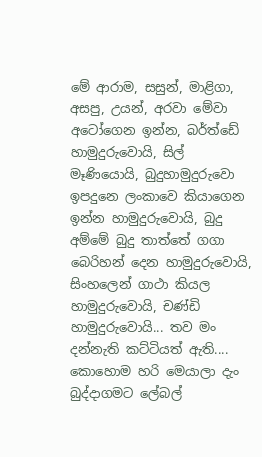මේ ආරාම, සසුන්, මාළිගා, අසපු, උයන්, අරවා මේවා අටෝගෙන ඉන්න, බර්ත්ඩේ හාමුදුරුවොයි, සිල් මෑණියොයි, බුදුහාමුදුරුවො ඉපදුනෙ ලංකාවෙ කියාගෙන ඉන්න හාමුදුරුවොයි, බුදු අම්මේ බුදු තාත්තේ ගගා බෙරිහන් දෙන හාමුදුරුවොයි, සිංහලෙන් ගාථා කියල හාමුදුරු‌වොයි, චණ්ඩි හාමුදුරුවොයි... තව මං දන්නැති කට්ටියත් ඇති.... කොහොම හරි මෙයාලා දැං බුද්දාගමට ලේබල්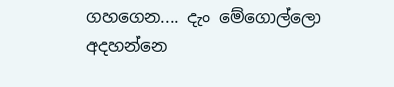ගහගෙන.... දැං මේගොල්ලො අදහන්නෙ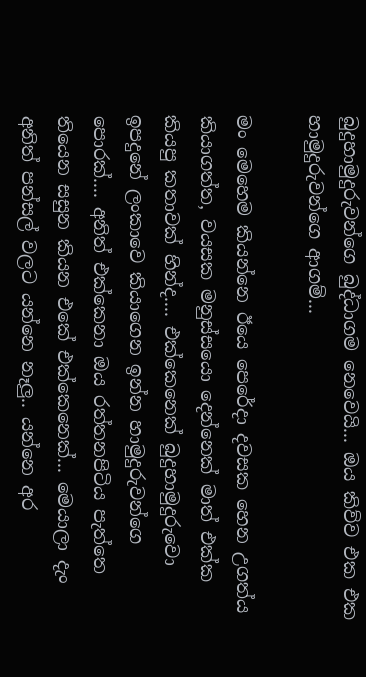බුදුහාමුදුරුවන්ගෙ බුද්ධාගම නෙවෙයි... ඔය කිව්ව එක එක හාමුදුරුවන්ගෙ ආගම්...

මං මෙහෙම කියන්නෙ ඊයෙ පෙරේදා දවසක හෙන උගත්ය කියාගත්ත, වයසක මනුස්සයො දෙන්නෙක් මාත් එක්ක කියපු කතාවක් හින්ද.... එක්කෙනෙක් බුදුහාමුදුරුවො ඉපදුනේ ලංකාවෙ කියාගෙන ඉන්න හාමුදුරුවන්ගෙ පොරක්.... අනිත් එක්කෙනා ඔය රත්තනපිටිය පැත්තෙ තියෙන සසුන කියන එකේ එක්කෙනෙක්... මෙයාලා දැං අනිත් පන්සල් වලට යන්නෙ නෑලු.. යන්නෙ අර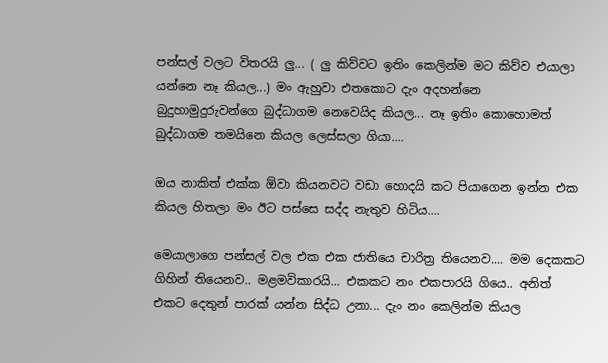පන්සල් වලට විතරයි ලු... ( ලු කිව්වට ඉතිං කෙලින්ම මට කිව්ව එයාලා යන්නෙ නෑ කියල...) මං ඇහුවා එතකොට දැං අදහන්නෙ බුදුහාමුදුරුවන්ගෙ බුද්ධාගම නෙවෙයිද කියල... නෑ ඉතිං කොහොමත් බුද්ධාගම තමයිනෙ කියල ලෙස්සලා ගියා....

ඔය නාකිත් එක්ක ඕවා කියනවට වඩා හොදයි කට පියාගෙන ඉන්න එක කියල හිතලා මං ඊට පස්සෙ සද්ද නැතුව හිටිය....

මෙයාලාගෙ පන්සල් වල එක එක ජාතියෙ චාරිත්‍ර තියෙනව.... මම දෙකකට ගිහින් තියෙනව.. මළමවිකාරයි... එකකට නං එකපාරයි ගි‌යෙ.. අනිත් එකට දෙතුන් පාරක් යන්න සිද්ධ උනා... දැං නං කෙලින්ම කියල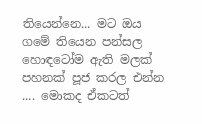තියෙන්නෙ... මට ඔය ගමේ තියෙන පන්සල හොඳටෝම ඇති මලක් පහනක් පූජ කරල එන්න .... මොකද ඒකටත්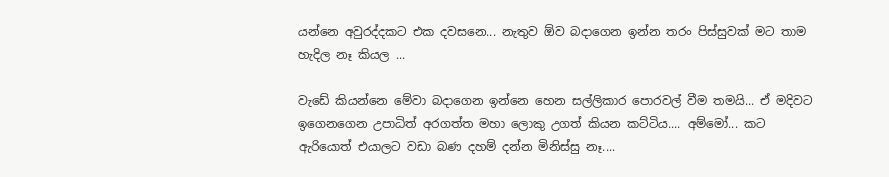යන්නෙ අවුරද්දකට එක දවසනෙ... නැතුව ඕව බදාගෙන ඉන්න තරං පිස්සුවක් මට තාම හැදිල නෑ කියල ...

වැඩේ කියන්නෙ මේවා බදාගෙන ඉන්නෙ හෙන සල්ලිකාර පොරවල් වීම තමයි... ඒ මදිවට ඉගෙනගෙන උපාධිත් අරගත්ත මහා ලොකු උගත් කියන කට්ටිය.... අම්මෝ... කට ඇරියොත් එයාලට වඩා බණ දහම් දන්න මිනිස්සු නෑ....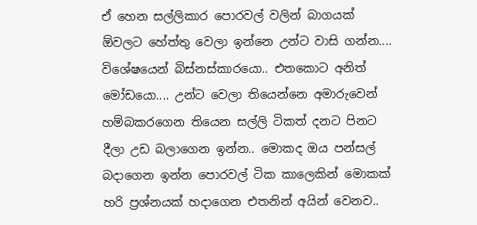ඒ හෙන සල්ලිකාර පොරවල් වලින් බාගයක් ඕවලට හේත්තු වෙලා ඉන්නෙ උන්ට වාසි ගන්න.... විශේෂයෙන් බිස්නස්කාරයො.. එත‌කොට අනිත් මෝඩයො.... උන්ට වෙලා තියෙන්නෙ අමාරුවෙන් හම්බකරගෙන තියෙන සල්ලි ටිකත් දනට පිනට දීලා උඩ බලාගෙන ඉන්න.. මොකද ඔය පන්සල් බදාගෙන ඉන්න පොරවල් ටික කාලෙකින් ‌මොකක් හරි ප්‍රශ්නයක් හදාගෙන එතනින් අයින් වෙනව..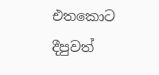එතකොට දීපුවත්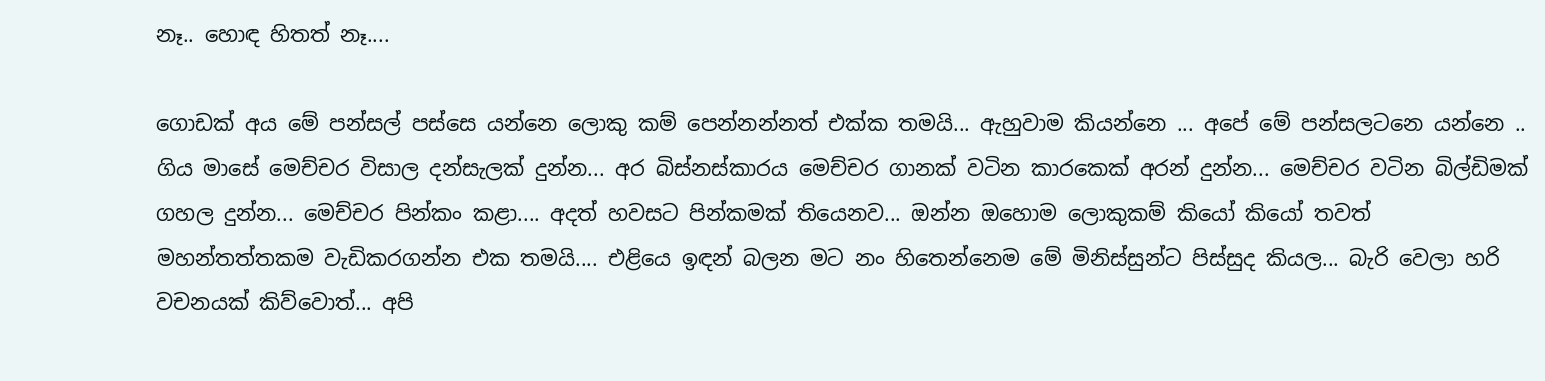නෑ.. හොඳ හිතත් නෑ....

ගොඩක් අය මේ පන්සල් පස්සෙ යන්නෙ ලොකු කම් පෙන්නන්නත් එක්ක තමයි... ඇහුවාම කියන්නෙ ... අපේ මේ පන්සලටනෙ යන්නෙ .. ගිය මාසේ මෙච්චර විසාල දන්සැලක් දුන්න... අර බිස්නස්කාරය මෙච්චර ගානක් වටින කාරකෙක් අරන් දුන්න... මෙච්චර වටින බිල්ඩිමක් ගහල දුන්න... මෙච්චර පින්කං කළා.... අදත් හවසට පින්කමක් තියෙනව... ඔන්න ඔහොම ලොකුකම් කියෝ කියෝ තවත් මහන්තත්තකම වැඩිකරගන්න එක තමයි.... එළියෙ ඉඳන් බලන මට නං හිතෙන්නෙම මේ මිනිස්සුන්ට පිස්සුද කියල... බැරි වෙලා හරි වචනයක් කිව්වොත්... අපි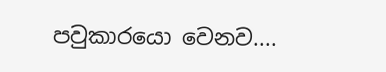පවුකාරයො වෙනව....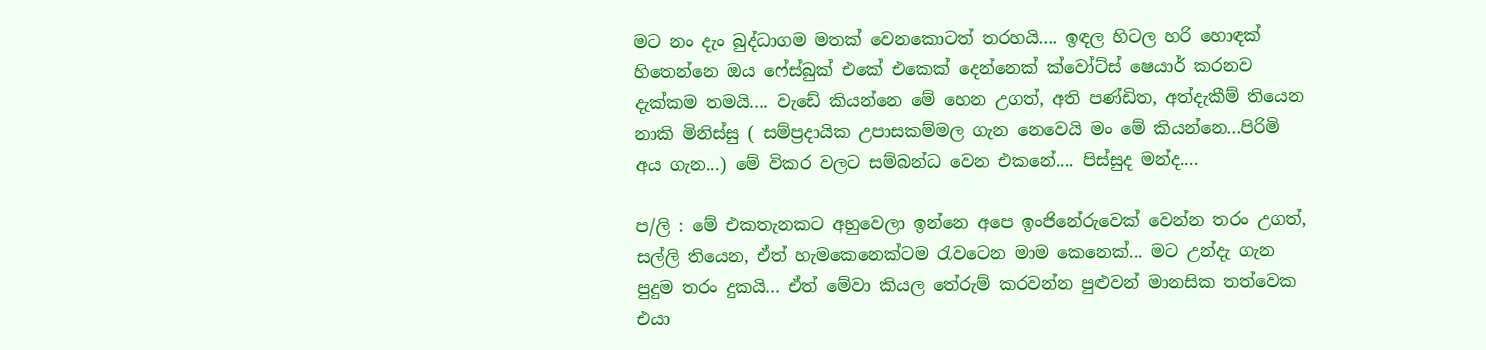මට නං දැං බුද්ධාගම මතක් වෙනකොටත් තරහයි.... ඉඳල හිටල හරි හොඳක් හිතෙන්නෙ ඔය ෆේස්බුක් එකේ එකෙක් දෙන්නෙක් ක්වෝට්ස් ෂෙයාර් කරනව දැක්කම තමයි.... වැඩේ කියන්නෙ මේ හෙන උගත්, අති පණ්ඩිත, අත්දැකීම් තියෙන නාකි මිනිස්සු ( සම්ප්‍රදායික උපාසකම්මල ගැන නෙවෙයි මං මේ කියන්නෙ...පිරිමි අය ගැන...) මේ විකර වලට සම්බන්ධ වෙන එකනේ.... පිස්සුද මන්ද....

ප/ලි : මේ එකතැනකට අහුවෙලා ඉන්නෙ අපෙ ඉංජිනේරුවෙක් වෙන්න තරං උගත්, සල්ලි තියෙන, ඒත් හැමකෙනෙක්ටම රැවටෙන මාම කෙනෙක්... මට උන්දැ ගැන පුදුම තරං දුකයි... ඒත් මේවා කියල තේරුම් කරවන්න පුළුවන් මානසික තත්වෙක එයා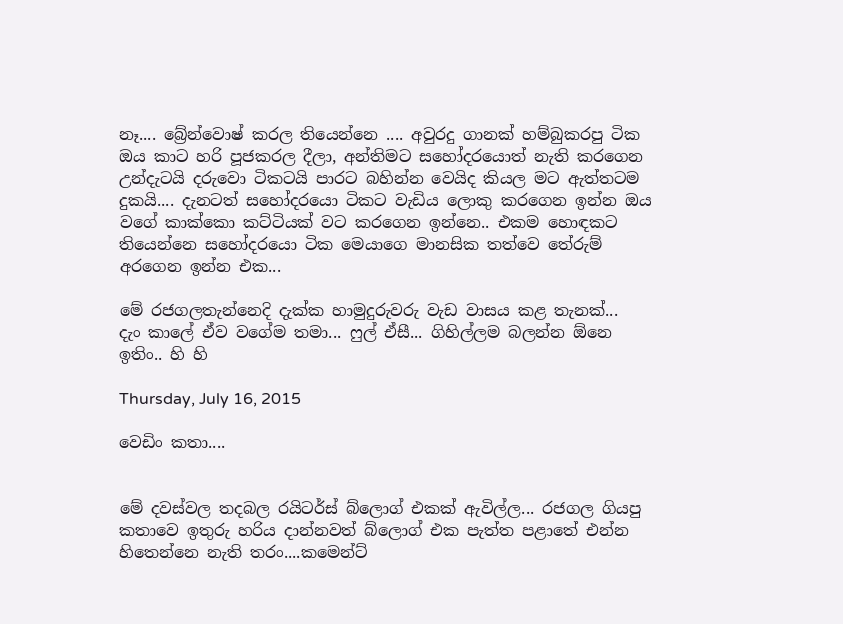නෑ.... බ්‍රේන්වොෂ් කරල තියෙන්නෙ .... අවුරදු ගානක් හම්බුකරපු ටික ඔය කාට හරි පූජකරල දීලා, අන්තිමට සහෝදරයොත් නැති කරගෙන උන්දැටයි දරු‌වො ටිකටයි පාරට බහින්න වෙයිද කියල මට ඇත්තටම දුකයි.... දැනටත් සහෝදරයො ටිකට වැඩිය ලොකු කරගෙන ඉන්න ඔය වගේ කාක්කො කට්ටියක් වට කරගෙන ඉන්නෙ.. එකම හොඳකට තියෙන්නෙ සහෝදරයො ටික මෙයාගෙ මානසික තත්වෙ තේරුම් අරගෙන ඉන්න එක...

මේ රජගලතැන්නෙදි දැක්ක හාමුදුරුවරු වැඩ වාසය කළ තැනක්...
දැං කාලේ ඒව වගේම තමා... ෆුල් ඒසී... ගිහිල්ලම බලන්න ඕනෙ ඉතිං.. හි හි

Thursday, July 16, 2015

වෙඩිං කතා....


මේ දවස්වල තදබල රයිටර්ස් බ්ලොග් එකක් ඇවිල්ල... රජගල ගියපු කතාවෙ ඉතුරු හරිය දාන්නවත් බ්ලොග් එක පැත්ත පළාතේ එන්න හිතෙන්නෙ නැති තරං....කමෙන්ට්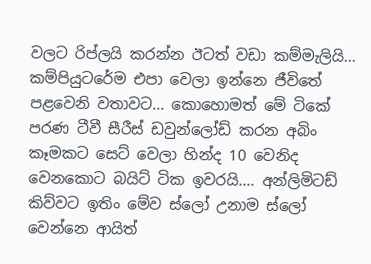වලට රිප්ලයි කරන්න ඊටත් වඩා කම්මැලියි... කම්පියුටරේම එපා වෙලා ඉන්නෙ ජීවිතේ පළවෙනි වතාවට... කොහොමත් මේ ටිකේ පරණ ටීවී සීරීස් ඩවුන්ලෝඩ් කරන අබිං කෑමක‌ට සෙට් වෙලා හින්ද 10 වෙනිද වෙනකොට බයිට් ටික ඉවරයි.... අන්ලිමිටඩ් කිව්වට ඉතිං මේව ස්ලෝ උනාම ස්ලෝ වෙන්නෙ ආයිත්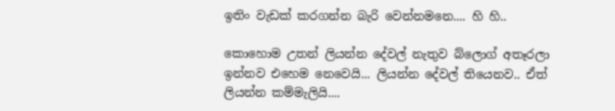ඉතිං වැඩක් කරගන්න බැරි වෙන්නමනෙ.... හි හි..

කොහොම උතන් ලියන්න දේවල් නැතුව බ්ලොග් අතෑරලා ඉන්නව එහෙම නෙවෙයි... ලියන්න දේවල් තියෙනව.. ඒත් ලියන්න කම්මැලියි....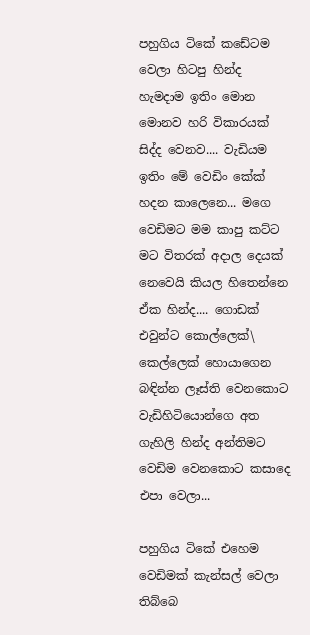පහුගිය ටිකේ කඩේටම වෙලා හිටපු හින්ද හැමදාම ඉතිං මොන මොනව හරි විකාරයක් සිද්ද වෙනව.... වැඩියම ඉතිං මේ වෙඩිං කේක් හදන කාලෙනෙ... මගෙ වෙඩිමට මම කාපු කට්ට මට විතරක් අදාල දෙයක් නෙවෙයි කියල හිතෙන්නෙ ඒක හින්ද.... ගොඩක් එවුන්ට කොල්ලෙක්\ කෙල්ලෙක් හොයාගෙන බඳින්න ලෑස්ති වෙනකොට වැඩිහිටියොන්ගෙ අත ගැහිලි හින්ද අන්තිමට වෙඩිම වෙනකොට කසාදෙ එපා වෙලා...

පහුගිය ටිකේ එහෙම වෙඩිමක් කැන්සල් වෙලා තිබ්බෙ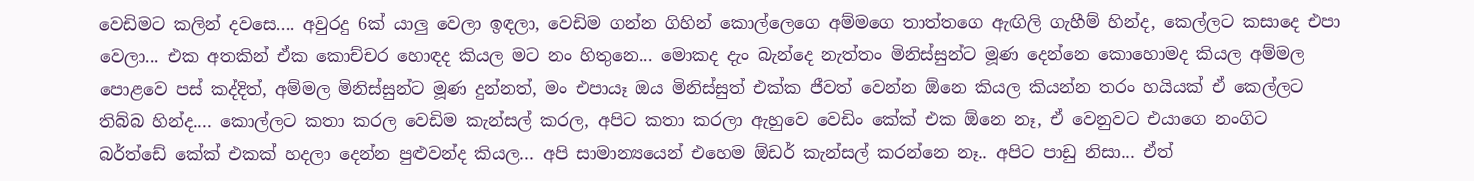වෙඩිමට කලින් ද‌වසෙ.... අවුරදු 6ක් යාලු වෙලා ඉඳලා, වෙඩිම ගන්න ගිහින් කොල්ලෙගෙ අම්මගෙ තාත්තගෙ ඇඟිලි ගැහීම් හින්ද, කෙල්ලට කසාදෙ එපා වෙලා... එක අතකින් ඒක කොච්චර හොඳද කියල මට නං හිතුනෙ... මොකද දැං බැන්දෙ නැත්තං මිනිස්සුන්ට මූණ දෙන්නෙ කොහොමද කියල අම්මල පොළවෙ පස් කද්දිත්, අම්මල මිනිස්සුන්ට මූණ දුන්නත්, මං එපායෑ ඔය මිනිස්සුත් එක්ක ජීවත් වෙන්න ඕනෙ කියල කියන්න තරං හයියක් ඒ කෙල්ලට තිබ්බ හින්ද.... කොල්ලට කතා කරල වෙඩිම කැන්සල් කරල, අපිට කතා කරලා ඇහුවෙ වෙඩිං කේක් එක ඕනෙ නෑ, ඒ වෙනුවට එයාගෙ නංගිට බර්ත්ඩේ කේක් එකක් හදලා දෙන්න පුළුවන්ද කියල... අපි සාමාන්‍යයෙන් එහෙම ඕඩර් කැන්සල් කරන්නෙ නෑ.. අපිට පාඩු නිසා... ඒත්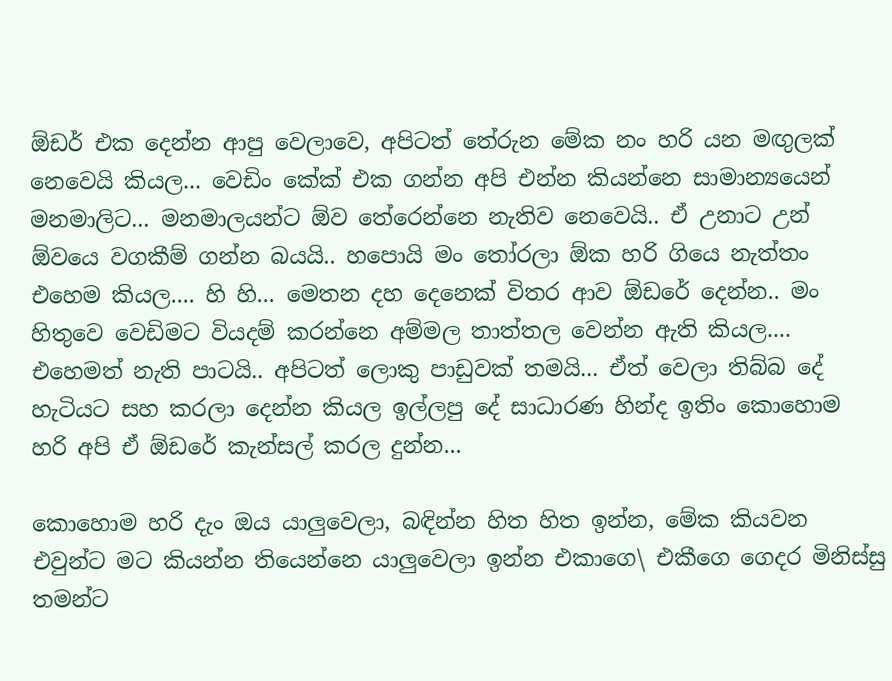ඕඩර් එක දෙන්න ආපු වෙලාවෙ, අපිටත් තේරුන මේක නං හරි යන මඟුලක් නෙවෙයි කියල... වෙඩිං කේක් එක ගන්න අපි එන්න කියන්නෙ සාමාන්‍යයෙන් මනමාලිට... මනමාලයන්ට ඕව තේරෙන්නෙ නැතිව නෙවෙයි.. ඒ උනාට උන් ඕවයෙ වගකීම් ගන්න බයයි.. හ‌පොයි මං තෝරලා ඕක හරි ගියෙ නැත්තං එහෙම කියල.... හි හි... මෙතන දහ දෙනෙක් විතර ආව ඕඩරේ දෙන්න.. මං හිතුවෙ වෙඩිමට වියදම් කරන්නෙ අම්මල තාත්තල වෙන්න ඇති කියල.... එහෙමත් නැති පාටයි.. අපිටත් ලොකු පාඩුවක් තමයි... ඒත් වෙලා තිබ්බ දේ හැටියට සහ කරලා දෙන්න කියල ඉල්ලපු දේ සාධාරණ හින්ද ඉතිං කොහොම හරි අපි ඒ ඕඩරේ කැන්සල් කරල දුන්න...

කොහොම හරි දැං ඔය යාලුවෙලා, බඳින්න හිත හිත ඉන්න, මේක කියවන එවුන්ට මට කියන්න තියෙන්නෙ යාලුවෙලා ඉන්න එකාගෙ\ එකීගෙ ගෙදර මිනිස්සු තමන්ට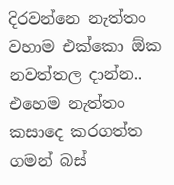දිරවන්නෙ නැත්තං වහාම එක්කො ඕක නවත්තල දාන්න.. එහෙම නැත්තං කසාදෙ කරගත්ත ගමන් බස්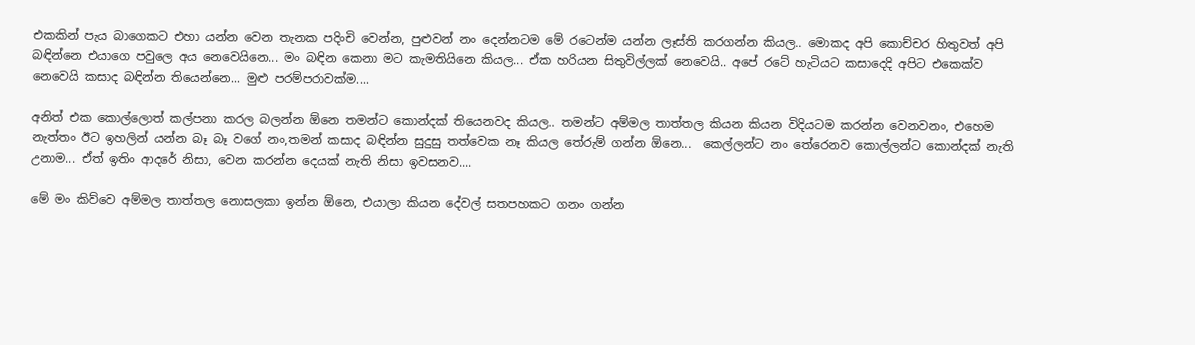එකකින් පැය බාගෙකට එහා යන්න වෙන තැනක පදිංචි වෙන්න, පුළුවන් නං දෙන්නටම මේ රටෙන්ම යන්න ලෑස්ති කරගන්න කියල.. මොකද අපි කොච්චර හිතුවත් අපි බඳින්නෙ එයාගෙ පවුලෙ අය නෙවෙයිනෙ... මං බඳින කෙනා මට කැමතියිනෙ කියල... ඒක හරියන සිතුවිල්ලක් නෙවෙයි.. අපේ රටේ හැටියට කසාදෙදි අපිට එකෙක්ව නෙවෙයි කසාද බඳින්න තියෙන්නෙ... මුළු පරම්පරාවක්ම....

අනිත් එක කොල්ලොත් කල්පනා කරල බලන්න ඕනෙ තමන්ට කොන්දක් තියෙනවද කියල.. තමන්ට අම්මල තාත්තල කියන කියන විදියටම කරන්න වෙනවනං, එහෙම නැත්තං ඊට ඉහලින් යන්න බෑ බෑ වගේ නං,තමන් කසාද බඳින්න සුදුසු තත්වෙක නෑ කියල තේරුම් ගන්න ඕනෙ...  කෙල්ලන්ට නං තේරෙනව කොල්ලන්ට කොන්දක් නැති උනාම... ඒත් ඉතිං ආදරේ නිසා, වෙන කරන්න දෙයක් නැති නිසා ඉවසනව....

මේ මං කිව්වෙ අම්මල තාත්තල නොසලකා ඉන්න ඕනෙ, එයාලා කියන දේවල් සතපහකට ගනං ගන්න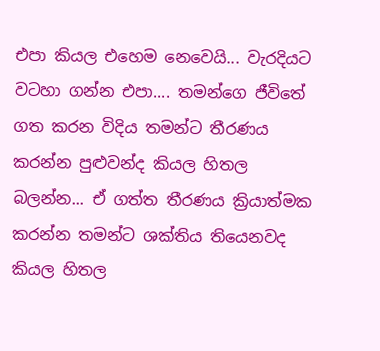එපා කියල එහෙම නෙවෙයි... වැරදියට වටහා ගන්න එපා.... තමන්ගෙ ජීවිතේ ගත කරන විදිය තමන්ට තීරණය කරන්න පුළුවන්ද කියල හිතල බලන්න... ඒ ගත්ත තීරණය ක්‍රියාත්මක කරන්න තමන්ට ශක්තිය තියෙනවද කියල හිතල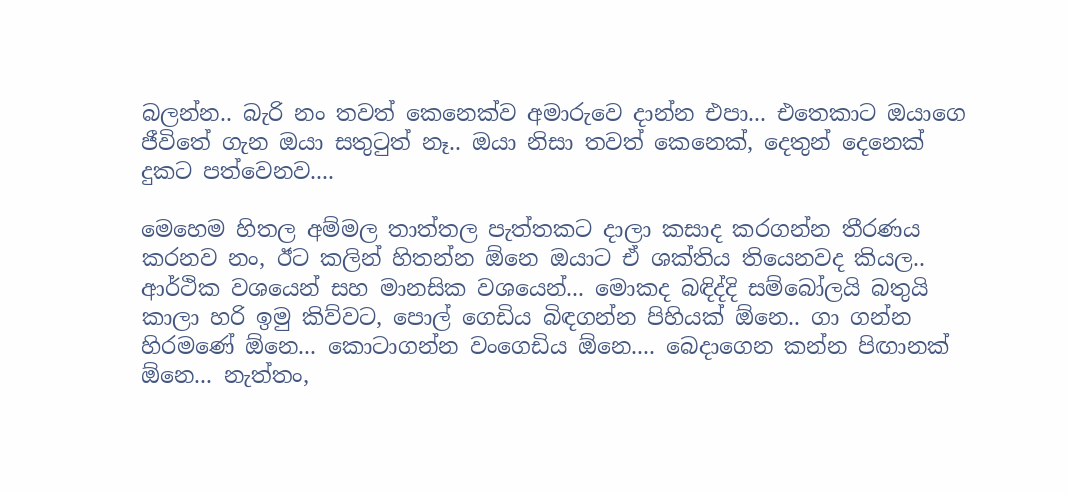බලන්න.. බැරි නං තවත් කෙනෙක්ව අමාරුවෙ දාන්න එපා... එත‌ෙකාට ඔයාගෙ ජීවිතේ ගැන ඔයා සතුටුත් නෑ.. ඔයා නිසා තවත් කෙනෙක්, දෙතුන් දෙනෙක් දුකට පත්වෙනව....

මෙහෙම හිතල අම්මල තාත්තල පැත්තකට දාලා කසාද කරගන්න තීරණය කරනව නං, ඊට කලින් හිතන්න ඕනෙ ඔයාට ඒ ශක්තිය තියෙනවද කියල.. ආර්ථික වශයෙන් සහ මානසික වශයෙන්... මොකද බඳිද්දි සම්බෝලයි බතුයි කාලා හරි ඉමු කිව්වට, පොල් ගෙඩිය බිඳගන්න පිහියක් ඕනෙ.. ගා ගන්න හිරමණේ ඕනෙ... කොටාගන්න වංගෙඩිය ඕනෙ.... බෙදාගෙන කන්න පිඟානක් ඕනෙ... නැත්තං,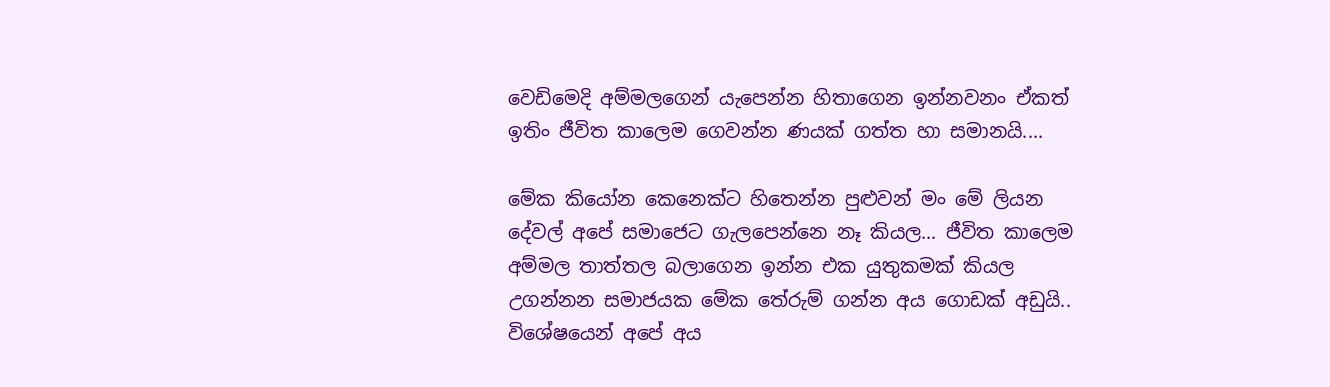වෙඩිමෙදි අම්මලගෙන් යැපෙන්න හිතාගෙන ඉන්නවනං ඒකත් ඉතිං ජීවිත කාලෙම ගෙවන්න ණයක් ගත්ත හා සමානයි....

මේක කියෝන කෙනෙක්ට හිතෙන්න පුළුවන් මං මේ ලියන දේවල් අපේ සමාජෙට ගැලපෙන්නෙ නෑ කියල... ජීවිත කාලෙම අම්මල තාත්තල බලාගෙන ඉන්න එක යුතුකමක් කියල උගන්නන සමාජයක මේක තේරුම් ගන්න අය ගොඩක් අඩුයි.. විශේෂයෙන් අපේ අය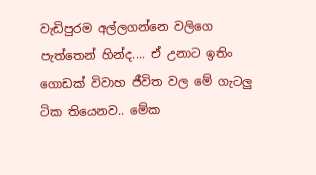වැඩිපුරම අල්ලගන්නෙ වලිගෙ පැත්තෙන් හින්ද.... ඒ උනාට ඉතිං ගොඩක් විවාහ ජීවිත වල මේ ගැටලු ටික තියෙනව.. මේක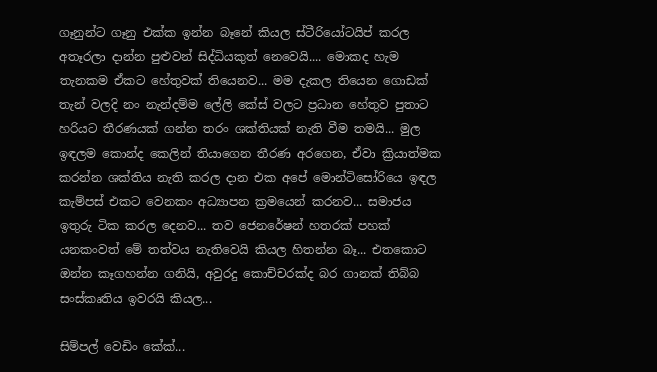ගෑනුන්ට ගෑනු එක්ක ඉන්න බෑනේ කියල ස්ටීරියෝටයිප් කරල අතෑරලා දාන්න පුළුවන් සිද්ධියකුත් නෙවෙයි.... මොකද හැම තැනකම ඒකට හේතුවක් තියෙනව... මම දැකල තියෙන ගොඩක් තැන් වලදි නං නැන්දම්ම ලේලි කේස් වලට ප්‍රධාන හේතුව පුතාට හරියට තීරණයක් ගන්න තරං ශක්තියක් නැති වීම තමයි... මුල ඉඳලම කොන්ද කෙලින් තියාගෙන තීරණ අරගෙන, ඒවා ක්‍රියාත්මක කරන්න ශක්තිය නැති කරල දාන එක අපේ මොන්ටිසෝරියෙ ඉඳල කැම්පස් එකට වෙනකං අධ්‍යාපන ක්‍රමයෙන් කරනව... සමාජය ඉතුරු ටික කරල දෙනව... තව ජෙනරේෂන් හතරක් පහක් යනකංවත් මේ තත්වය නැතිවෙයි කියල හිතන්න බෑ... එතකොට ඔන්න කෑගහන්න ගනියි, අවුරදු කොච්චරක්ද බර ගානක් තිබ්බ සංස්කෘතිය ඉවරයි කියල...

සිම්පල් වෙඩිං කේක්...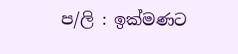ප/ලි : ඉක්මණට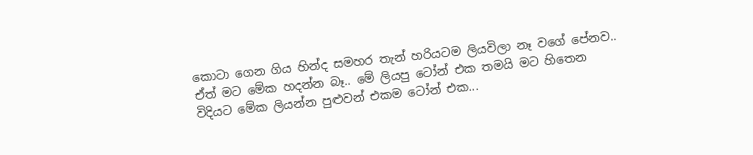කොටා ගෙන ගිය හින්ද සමහර තැන් හරියටම ලියවිලා නෑ වගේ පේනව.. ඒත් මට මේක හදන්න බෑ.. මේ ලියපු ටෝන් එක තමයි මට හිතෙන විදියට මේක ලියන්න පුළුවන් එකම ටෝන් එක...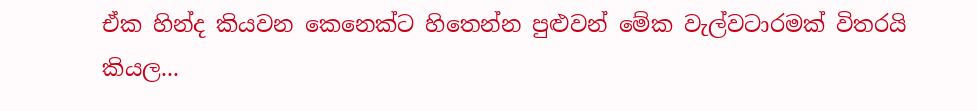ඒක හින්ද කියවන කෙනෙක්ට හිතෙන්න පුළුවන් මේක වැල්වටාරමක් විතරයි කියල...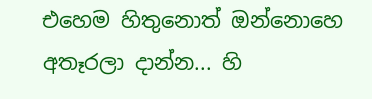එහෙම හිතුනොත් ඔන්නොහෙ අතෑරලා දාන්න... හි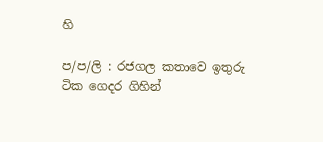හි

ප/ප/ලි : රජගල කතාවෙ ඉතුරු ටික ගෙදර ගිහින්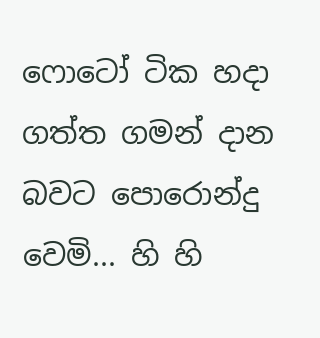ෆොටෝ ටික හදා ගත්ත ගමන් දාන බවට පොරොන්දු වෙමි... හි හි